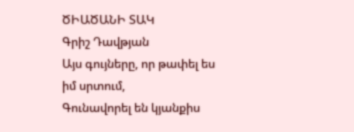ԾԻԱԾԱՆԻ ՏԱԿ
Գրիշ Դավթյան
Այս գույները, որ թափել ես իմ սրտում,
Գունավորել են կյանքիս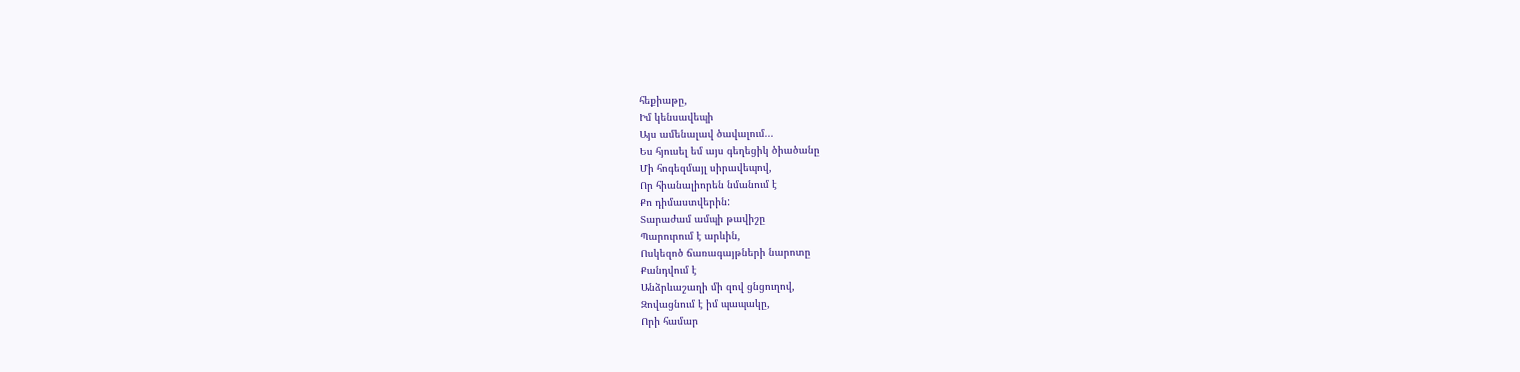հեքիաթը,
Իմ կենսավեպի
Այս ամենալավ ծավալում...
Ես հյուսել եմ այս գեղեցիկ ծիածանը
Մի հոգեզմայլ սիրավեպով,
Որ հիանալիորեն նմանում է
Քո դիմաստվերին:
Տարաժամ ամպի թավիշը
Պարուրում է արևին,
Ոսկեզոծ ճառագայթների նարոտը
Քանդվում է
Անձրևաշաղի մի զով ցնցուղով,
Զովացնում է իմ պապակը,
Որի համար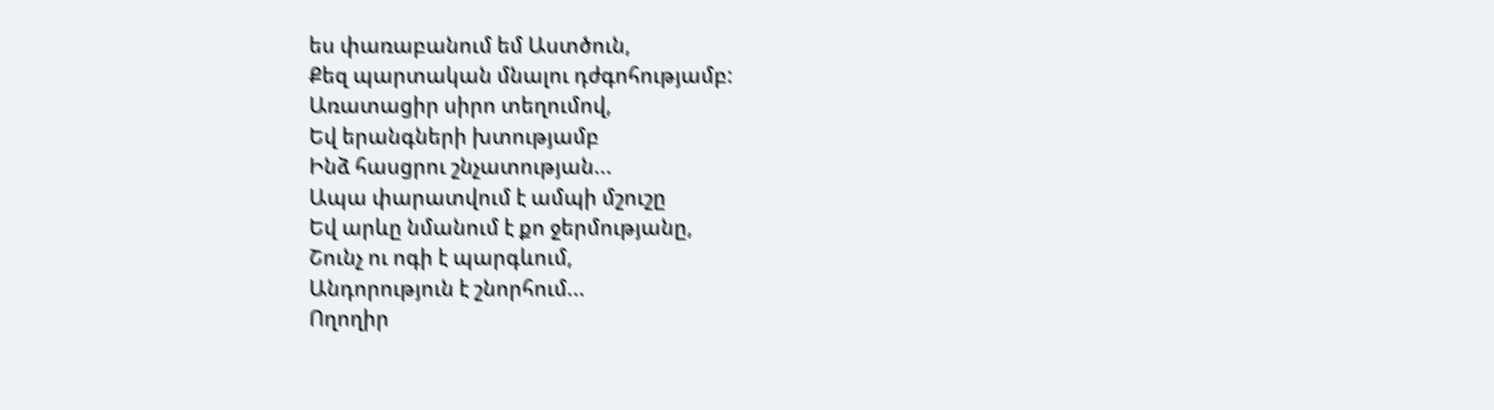ես փառաբանում եմ Աստծուն,
Քեզ պարտական մնալու դժգոհությամբ:
Առատացիր սիրո տեղումով,
Եվ երանգների խտությամբ
Ինձ հասցրու շնչատության...
Ապա փարատվում է ամպի մշուշը
Եվ արևը նմանում է քո ջերմությանը,
Շունչ ու ոգի է պարգևում,
Անդորություն է շնորհում...
Ողողիր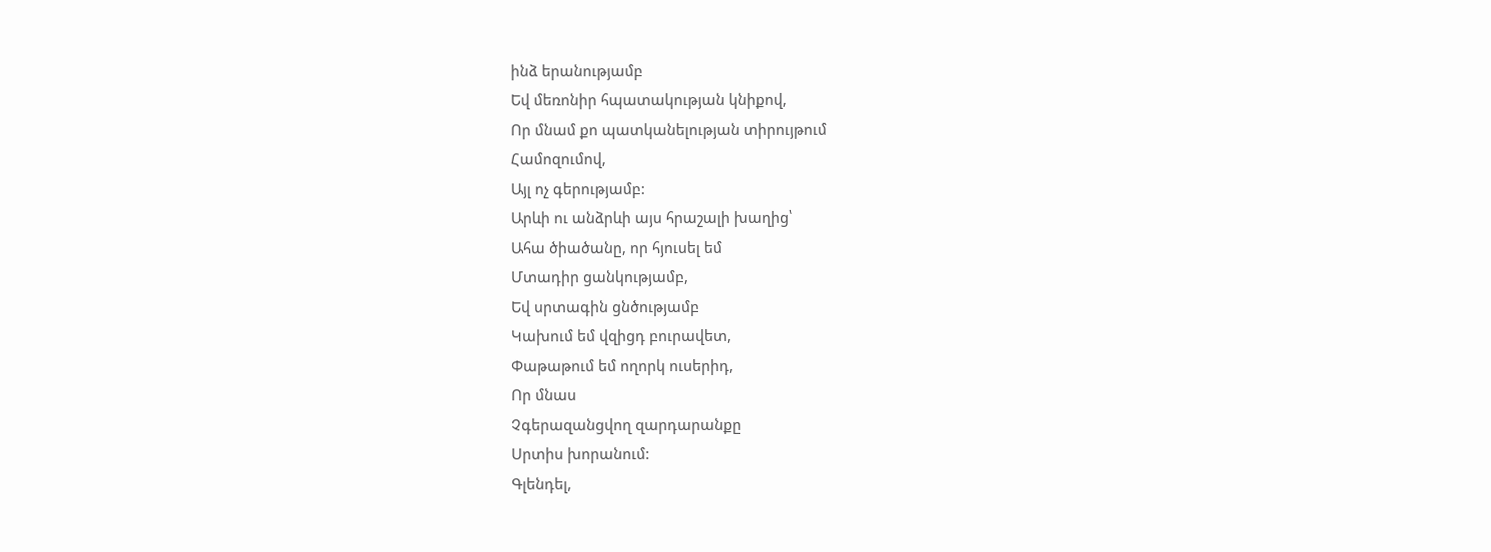ինձ երանությամբ
Եվ մեռոնիր հպատակության կնիքով,
Որ մնամ քո պատկանելության տիրույթում
Համոզումով,
Այլ ոչ գերությամբ:
Արևի ու անձրևի այս հրաշալի խաղից՝
Ահա ծիածանը, որ հյուսել եմ
Մտադիր ցանկությամբ,
Եվ սրտագին ցնծությամբ
Կախում եմ վզիցդ բուրավետ,
Փաթաթում եմ ողորկ ուսերիդ,
Որ մնաս
Չգերազանցվող զարդարանքը
Սրտիս խորանում:
Գլենդել,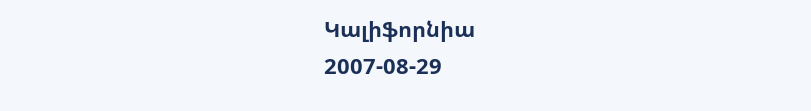Կալիֆորնիա
2007-08-29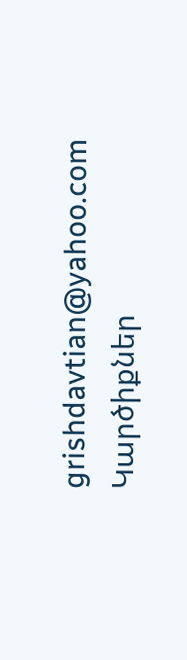grishdavtian@yahoo.com
Կարծիքներ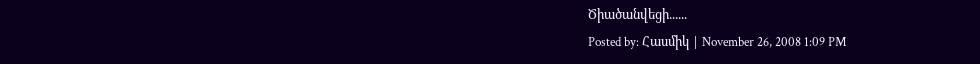Ծիածանվեցի......
Posted by: Հասմիկ | November 26, 2008 1:09 PM